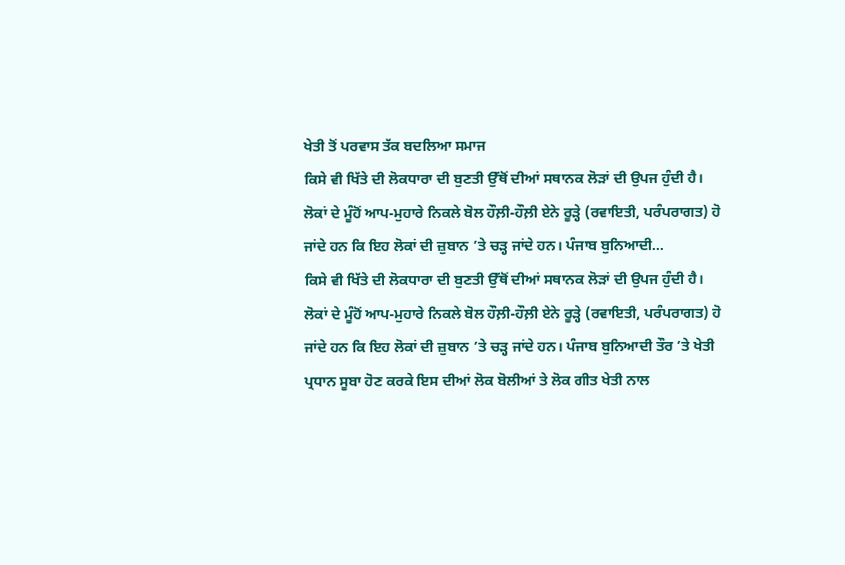ਖੇਤੀ ਤੋਂ ਪਰਵਾਸ ਤੱਕ ਬਦਲਿਆ ਸਮਾਜ
ਕਿਸੇ ਵੀ ਖਿੱਤੇ ਦੀ ਲੋਕਧਾਰਾ ਦੀ ਬੁਣਤੀ ਉੱਥੋਂ ਦੀਆਂ ਸਥਾਨਕ ਲੋੜਾਂ ਦੀ ਉਪਜ ਹੁੰਦੀ ਹੈ। ਲੋਕਾਂ ਦੇ ਮੂੰਹੋਂ ਆਪ-ਮੁਹਾਰੇ ਨਿਕਲੇ ਬੋਲ ਹੌਲ਼ੀ-ਹੌਲ਼ੀ ਏਨੇ ਰੂੜ੍ਹੇ (ਰਵਾਇਤੀ, ਪਰੰਪਰਾਗਤ) ਹੋ ਜਾਂਦੇ ਹਨ ਕਿ ਇਹ ਲੋਕਾਂ ਦੀ ਜ਼ੁਬਾਨ ’ਤੇ ਚੜ੍ਹ ਜਾਂਦੇ ਹਨ। ਪੰਜਾਬ ਬੁਨਿਆਦੀ...
ਕਿਸੇ ਵੀ ਖਿੱਤੇ ਦੀ ਲੋਕਧਾਰਾ ਦੀ ਬੁਣਤੀ ਉੱਥੋਂ ਦੀਆਂ ਸਥਾਨਕ ਲੋੜਾਂ ਦੀ ਉਪਜ ਹੁੰਦੀ ਹੈ। ਲੋਕਾਂ ਦੇ ਮੂੰਹੋਂ ਆਪ-ਮੁਹਾਰੇ ਨਿਕਲੇ ਬੋਲ ਹੌਲ਼ੀ-ਹੌਲ਼ੀ ਏਨੇ ਰੂੜ੍ਹੇ (ਰਵਾਇਤੀ, ਪਰੰਪਰਾਗਤ) ਹੋ ਜਾਂਦੇ ਹਨ ਕਿ ਇਹ ਲੋਕਾਂ ਦੀ ਜ਼ੁਬਾਨ ’ਤੇ ਚੜ੍ਹ ਜਾਂਦੇ ਹਨ। ਪੰਜਾਬ ਬੁਨਿਆਦੀ ਤੌਰ ’ਤੇ ਖੇਤੀ ਪ੍ਰਧਾਨ ਸੂਬਾ ਹੋਣ ਕਰਕੇ ਇਸ ਦੀਆਂ ਲੋਕ ਬੋਲੀਆਂ ਤੇ ਲੋਕ ਗੀਤ ਖੇਤੀ ਨਾਲ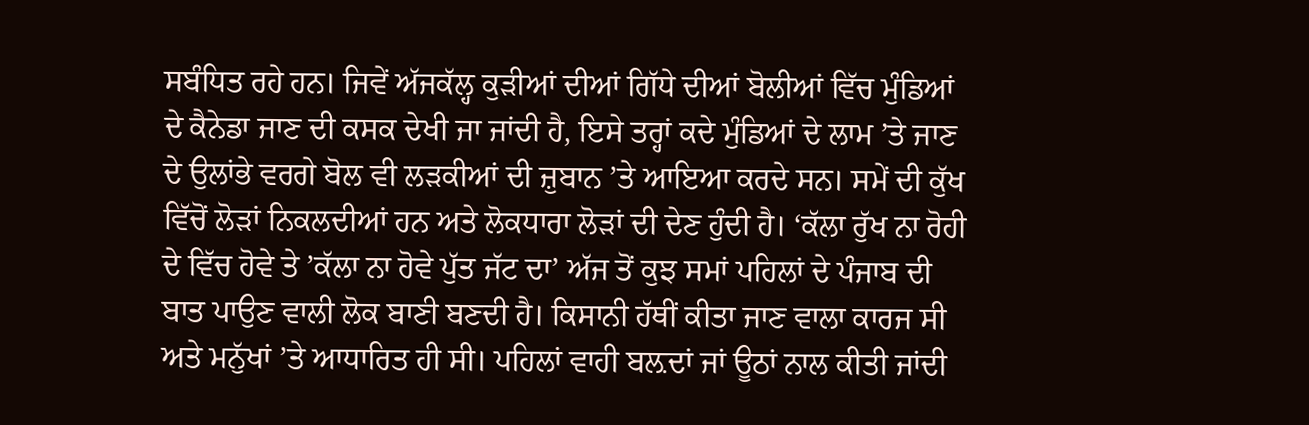ਸਬੰਧਿਤ ਰਹੇ ਹਨ। ਜਿਵੇਂ ਅੱਜਕੱਲ੍ਹ ਕੁੜੀਆਂ ਦੀਆਂ ਗਿੱਧੇ ਦੀਆਂ ਬੋਲੀਆਂ ਵਿੱਚ ਮੁੰਡਿਆਂ ਦੇ ਕੈਨੇਡਾ ਜਾਣ ਦੀ ਕਸਕ ਦੇਖੀ ਜਾ ਜਾਂਦੀ ਹੈ, ਇਸੇ ਤਰ੍ਹਾਂ ਕਦੇ ਮੁੰਡਿਆਂ ਦੇ ਲਾਮ ’ਤੇ ਜਾਣ ਦੇ ਉਲਾਂਭੇ ਵਰਗੇ ਬੋਲ ਵੀ ਲੜਕੀਆਂ ਦੀ ਜ਼ੁਬਾਨ ’ਤੇ ਆਇਆ ਕਰਦੇ ਸਨ। ਸਮੇਂ ਦੀ ਕੁੱਖ ਵਿੱਚੋਂ ਲੋੜਾਂ ਨਿਕਲਦੀਆਂ ਹਨ ਅਤੇ ਲੋਕਧਾਰਾ ਲੋੜਾਂ ਦੀ ਦੇਣ ਹੁੰਦੀ ਹੈ। ‘ਕੱਲਾ ਰੁੱਖ ਨਾ ਰੋਹੀ ਦੇ ਵਿੱਚ ਹੋਵੇ ਤੇ ’ਕੱਲਾ ਨਾ ਹੋਵੇ ਪੁੱਤ ਜੱਟ ਦਾ’ ਅੱਜ ਤੋਂ ਕੁਝ ਸਮਾਂ ਪਹਿਲਾਂ ਦੇ ਪੰਜਾਬ ਦੀ ਬਾਤ ਪਾਉਣ ਵਾਲੀ ਲੋਕ ਬਾਣੀ ਬਣਦੀ ਹੈ। ਕਿਸਾਨੀ ਹੱਥੀਂ ਕੀਤਾ ਜਾਣ ਵਾਲਾ ਕਾਰਜ ਸੀ ਅਤੇ ਮਨੁੱਖਾਂ ’ਤੇ ਆਧਾਰਿਤ ਹੀ ਸੀ। ਪਹਿਲਾਂ ਵਾਹੀ ਬਲ਼ਦਾਂ ਜਾਂ ਊਠਾਂ ਨਾਲ ਕੀਤੀ ਜਾਂਦੀ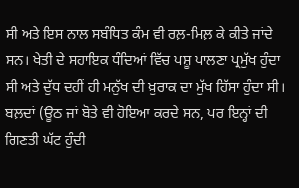ਸੀ ਅਤੇ ਇਸ ਨਾਲ ਸਬੰਧਿਤ ਕੰਮ ਵੀ ਰਲ਼-ਮਿਲ਼ ਕੇ ਕੀਤੇ ਜਾਂਦੇ ਸਨ। ਖੇਤੀ ਦੇ ਸਹਾਇਕ ਧੰਦਿਆਂ ਵਿੱਚ ਪਸ਼ੂ ਪਾਲਣਾ ਪ੍ਰਮੁੱਖ ਹੁੰਦਾ ਸੀ ਅਤੇ ਦੁੱਧ ਦਹੀਂ ਹੀ ਮਨੁੱਖ ਦੀ ਖ਼ੁਰਾਕ ਦਾ ਮੁੱਖ ਹਿੱਸਾ ਹੁੰਦਾ ਸੀ।
ਬਲ਼ਦਾਂ (ਊਠ ਜਾਂ ਬੋਤੇ ਵੀ ਹੋਇਆ ਕਰਦੇ ਸਨ, ਪਰ ਇਨ੍ਹਾਂ ਦੀ ਗਿਣਤੀ ਘੱਟ ਹੁੰਦੀ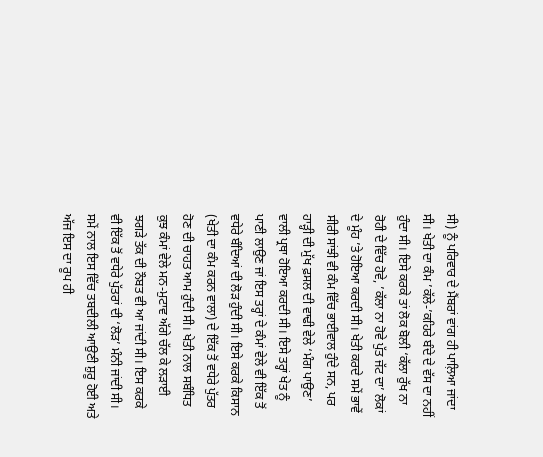ਸੀ) ਨੂੰ ਪਰਿਵਾਰ ਦੇ ਮੈਂਬਰਾਂ ਵਾਂਗ ਹੀ ਪਾਲ਼ਿਆ ਜਾਂਦਾ ਸੀ। ਖੇਤੀ ਦਾ ਕੰਮ ’ਕੱਲੇ-’ਕਹਿਰੇ ਬੰਦੇ ਦੇ ਵੱਸ ਦਾ ਨਹੀਂ ਹੁੰਦਾ ਸੀ। ਇਸੇ ਕਰਕੇ ਤਾਂ ਲੋਕ ਬੋਲੀ ‘ਕੱਲਾ ਰੁੱਖ ਨਾ ਰੋਹੀ ਦੇ ਵਿੱਚ ਹੋਵੇ, ’ਕੱਲਾ ਨਾ ਹੋਵੇ ਪੁੱਤ ਜੱਟ ਦਾ’ ਲੋਕਾਂ ਦੇ ਮੂੰਹ ’ਤੇ ਹੋਇਆ ਕਰਦੀ ਸੀ। ਖੇਤੀ ਕਰਦੇ ਸਮੇਂ ਭਾਵੇਂ ਸੀਰੀ ਸਾਂਝੀ ਵੀ ਕੰਮ ਵਿੱਚ ਭਾਈਵਾਲ ਹੁੰਦੇ ਸਨ, ਪਰ ਹਾੜ੍ਹੀ ਦੀ ਮੁੱਖ ਫ਼ਸਲ ਦੀ ਵਾਢੀ ਵੇਲੇ ‘ਮੰਗ ਪਾਉਣ’ ਵਾਲੀ ਪ੍ਰਥਾ ਹੋਇਆ ਕਰਦੀ ਸੀ। ਇਸੇ ਤਰ੍ਹਾਂ ਖੇਤ ਨੂੰ ਪਾਣੀ ਲਾਉਣ ਜਾਂ ਇਸ ਤਰ੍ਹਾਂ ਦੇ ਕੰਮਾਂ ਵੇਲੇ ਵੀ ਇੱਕ ਤੋਂ ਵਧੇਰੇ ਬੰਦਿਆਂ ਦੀ ਲੋੜ ਹੁੰਦੀ ਸੀ। ਇਸੇ ਕਰਕੇ ਕਿਸਾਨ (ਖੇਤੀ ਦਾ ਕੰਮ ਕਰਨ ਵਾਲਾ) ਦੇ ਇੱਕ ਤੋਂ ਵਧੇਰੇ ਪੁੱਤਰ ਹੋਣ ਦੀ ਚਾਹਤ ਆਮ ਹੁੰਦੀ ਸੀ। ਖੇਤੀ ਨਾਲ ਸਬੰਧਿਤ ਕੁਝ ਕੰਮਾਂ ਵੇਲੇ ਮਨ-ਮੁਟਾਵ ਅੱਗੇ ਚੱਲ ਕੇ ਲੜਾਈ ਝਗੜੇ ਤੱਕ ਦੀ ਨੌਬਤ ਵੀ ਆ ਜਾਂਦੀ ਸੀ। ਇਸ ਕਰਕੇ ਵੀ ਇੱਕ ਤੋਂ ਵਧੇਰੇ ਪੁੱਤਰਾਂ ਦੀ ‘ਲੋੜ’ ਮੰਨੀ ਜਾਂਦੀ ਸੀ।
ਸਮੇਂ ਨਾਲ ਇਸ ਵਿੱਚ ਤਬਦੀਲੀ ਆਉਣੀ ਸ਼ੁਰੂ ਹੋਈ ਅਤੇ ਅੱਜ ਇਸ ਦਾ ਰੂਪ ਹੀ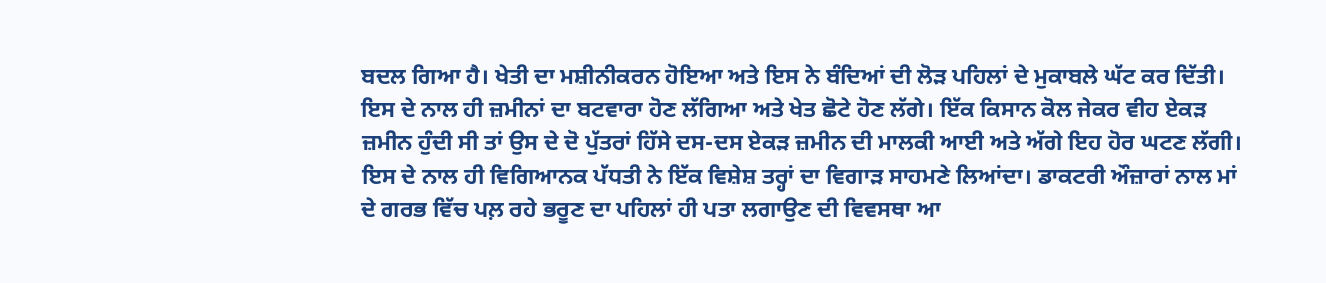ਬਦਲ ਗਿਆ ਹੈ। ਖੇਤੀ ਦਾ ਮਸ਼ੀਨੀਕਰਨ ਹੋਇਆ ਅਤੇ ਇਸ ਨੇ ਬੰਦਿਆਂ ਦੀ ਲੋੜ ਪਹਿਲਾਂ ਦੇ ਮੁਕਾਬਲੇ ਘੱਟ ਕਰ ਦਿੱਤੀ। ਇਸ ਦੇ ਨਾਲ ਹੀ ਜ਼ਮੀਨਾਂ ਦਾ ਬਟਵਾਰਾ ਹੋਣ ਲੱਗਿਆ ਅਤੇ ਖੇਤ ਛੋਟੇ ਹੋਣ ਲੱਗੇ। ਇੱਕ ਕਿਸਾਨ ਕੋਲ ਜੇਕਰ ਵੀਹ ਏਕੜ ਜ਼ਮੀਨ ਹੁੰਦੀ ਸੀ ਤਾਂ ਉਸ ਦੇ ਦੋ ਪੁੱਤਰਾਂ ਹਿੱਸੇ ਦਸ-ਦਸ ਏਕੜ ਜ਼ਮੀਨ ਦੀ ਮਾਲਕੀ ਆਈ ਅਤੇ ਅੱਗੇ ਇਹ ਹੋਰ ਘਟਣ ਲੱਗੀ। ਇਸ ਦੇ ਨਾਲ ਹੀ ਵਿਗਿਆਨਕ ਪੱਧਤੀ ਨੇ ਇੱਕ ਵਿਸ਼ੇਸ਼ ਤਰ੍ਹਾਂ ਦਾ ਵਿਗਾੜ ਸਾਹਮਣੇ ਲਿਆਂਦਾ। ਡਾਕਟਰੀ ਔਜ਼ਾਰਾਂ ਨਾਲ ਮਾਂ ਦੇ ਗਰਭ ਵਿੱਚ ਪਲ਼ ਰਹੇ ਭਰੂਣ ਦਾ ਪਹਿਲਾਂ ਹੀ ਪਤਾ ਲਗਾਉਣ ਦੀ ਵਿਵਸਥਾ ਆ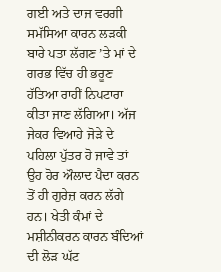ਗਈ ਅਤੇ ਦਾਜ ਵਰਗੀ ਸਮੱਸਿਆ ਕਾਰਨ ਲੜਕੀ ਬਾਰੇ ਪਤਾ ਲੱਗਣ ’ਤੇ ਮਾਂ ਦੇ ਗਰਭ ਵਿੱਚ ਹੀ ਭਰੂਣ ਹੱਤਿਆ ਰਾਹੀਂ ਨਿਪਟਾਰਾ ਕੀਤਾ ਜਾਣ ਲੱਗਿਆ। ਅੱਜ ਜੇਕਰ ਵਿਆਹੇ ਜੋੜੇ ਦੇ ਪਹਿਲਾ ਪੁੱਤਰ ਹੋ ਜਾਵੇ ਤਾਂ ਉਹ ਹੋਰ ਔਲਾਦ ਪੈਦਾ ਕਰਨ ਤੋਂ ਹੀ ਗੁਰੇਜ਼ ਕਰਨ ਲੱਗੇ ਹਨ। ਖੇਤੀ ਕੰਮਾਂ ਦੇ ਮਸ਼ੀਨੀਕਰਨ ਕਾਰਨ ਬੰਦਿਆਂ ਦੀ ਲੋੜ ਘੱਟ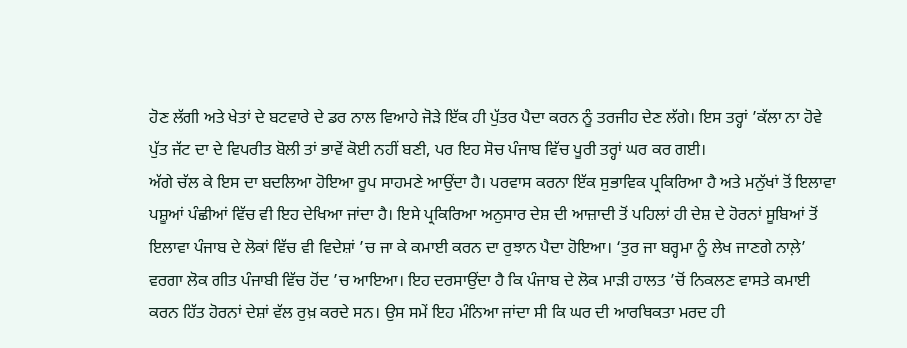ਹੋਣ ਲੱਗੀ ਅਤੇ ਖੇਤਾਂ ਦੇ ਬਟਵਾਰੇ ਦੇ ਡਰ ਨਾਲ ਵਿਆਹੇ ਜੋੜੇ ਇੱਕ ਹੀ ਪੁੱਤਰ ਪੈਦਾ ਕਰਨ ਨੂੰ ਤਰਜੀਹ ਦੇਣ ਲੱਗੇ। ਇਸ ਤਰ੍ਹਾਂ ’ਕੱਲਾ ਨਾ ਹੋਵੇ ਪੁੱਤ ਜੱਟ ਦਾ ਦੇ ਵਿਪਰੀਤ ਬੋਲੀ ਤਾਂ ਭਾਵੇਂ ਕੋਈ ਨਹੀਂ ਬਣੀ, ਪਰ ਇਹ ਸੋਚ ਪੰਜਾਬ ਵਿੱਚ ਪੂਰੀ ਤਰ੍ਹਾਂ ਘਰ ਕਰ ਗਈ।
ਅੱਗੇ ਚੱਲ ਕੇ ਇਸ ਦਾ ਬਦਲਿਆ ਹੋਇਆ ਰੂਪ ਸਾਹਮਣੇ ਆਉਂਦਾ ਹੈ। ਪਰਵਾਸ ਕਰਨਾ ਇੱਕ ਸੁਭਾਵਿਕ ਪ੍ਰਕਿਰਿਆ ਹੈ ਅਤੇ ਮਨੁੱਖਾਂ ਤੋਂ ਇਲਾਵਾ ਪਸ਼ੂਆਂ ਪੰਛੀਆਂ ਵਿੱਚ ਵੀ ਇਹ ਦੇਖਿਆ ਜਾਂਦਾ ਹੈ। ਇਸੇ ਪ੍ਰਕਿਰਿਆ ਅਨੁਸਾਰ ਦੇਸ਼ ਦੀ ਆਜ਼ਾਦੀ ਤੋਂ ਪਹਿਲਾਂ ਹੀ ਦੇਸ਼ ਦੇ ਹੋਰਨਾਂ ਸੂਬਿਆਂ ਤੋਂ ਇਲਾਵਾ ਪੰਜਾਬ ਦੇ ਲੋਕਾਂ ਵਿੱਚ ਵੀ ਵਿਦੇਸ਼ਾਂ ’ਚ ਜਾ ਕੇ ਕਮਾਈ ਕਰਨ ਦਾ ਰੁਝਾਨ ਪੈਦਾ ਹੋਇਆ। ‘ਤੁਰ ਜਾ ਬਰ੍ਹਮਾ ਨੂੰ ਲੇਖ ਜਾਣਗੇ ਨਾਲ਼ੇ’ ਵਰਗਾ ਲੋਕ ਗੀਤ ਪੰਜਾਬੀ ਵਿੱਚ ਹੋਂਦ ’ਚ ਆਇਆ। ਇਹ ਦਰਸਾਉਂਦਾ ਹੈ ਕਿ ਪੰਜਾਬ ਦੇ ਲੋਕ ਮਾੜੀ ਹਾਲਤ ’ਚੋਂ ਨਿਕਲਣ ਵਾਸਤੇ ਕਮਾਈ ਕਰਨ ਹਿੱਤ ਹੋਰਨਾਂ ਦੇਸ਼ਾਂ ਵੱਲ ਰੁਖ਼ ਕਰਦੇ ਸਨ। ਉਸ ਸਮੇਂ ਇਹ ਮੰਨਿਆ ਜਾਂਦਾ ਸੀ ਕਿ ਘਰ ਦੀ ਆਰਥਿਕਤਾ ਮਰਦ ਹੀ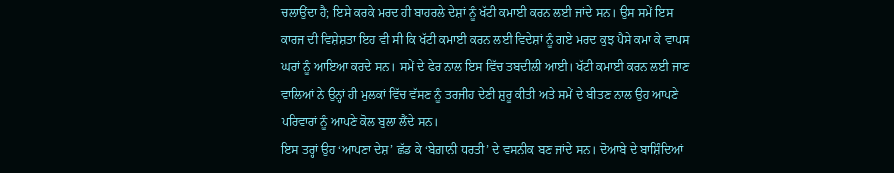ਚਲਾਉਂਦਾ ਹੈ; ਇਸੇ ਕਰਕੇ ਮਰਦ ਹੀ ਬਾਹਰਲੇ ਦੇਸ਼ਾਂ ਨੂੰ ਖੱਟੀ ਕਮਾਈ ਕਰਨ ਲਈ ਜਾਂਦੇ ਸਨ। ਉਸ ਸਮੇਂ ਇਸ ਕਾਰਜ ਦੀ ਵਿਸ਼ੇਸ਼ਤਾ ਇਹ ਵੀ ਸੀ ਕਿ ਖੱਟੀ ਕਮਾਈ ਕਰਨ ਲਈ ਵਿਦੇਸ਼ਾਂ ਨੂੰ ਗਏ ਮਰਦ ਕੁਝ ਪੈਸੇ ਕਮਾ ਕੇ ਵਾਪਸ ਘਰਾਂ ਨੂੰ ਆਇਆ ਕਰਦੇ ਸਨ। ਸਮੇਂ ਦੇ ਫੇਰ ਨਾਲ ਇਸ ਵਿੱਚ ਤਬਦੀਲੀ ਆਈ। ਖੱਟੀ ਕਮਾਈ ਕਰਨ ਲਈ ਜਾਣ ਵਾਲਿਆਂ ਨੇ ਉਨ੍ਹਾਂ ਹੀ ਮੁਲਕਾਂ ਵਿੱਚ ਵੱਸਣ ਨੂੰ ਤਰਜੀਹ ਦੇਣੀ ਸ਼ੁਰੂ ਕੀਤੀ ਅਤੇ ਸਮੇਂ ਦੇ ਬੀਤਣ ਨਾਲ ਉਹ ਆਪਣੇ ਪਰਿਵਾਰਾਂ ਨੂੰ ਆਪਣੇ ਕੋਲ ਬੁਲਾ ਲੈਂਦੇ ਸਨ।
ਇਸ ਤਰ੍ਹਾਂ ਉਹ ‘ਆਪਣਾ ਦੇਸ਼’ ਛੱਡ ਕੇ ‘ਬੇਗ਼ਾਨੀ ਧਰਤੀ’ ਦੇ ਵਸਨੀਕ ਬਣ ਜਾਂਦੇ ਸਨ। ਦੋਆਬੇ ਦੇ ਬਾਸ਼ਿੰਦਿਆਂ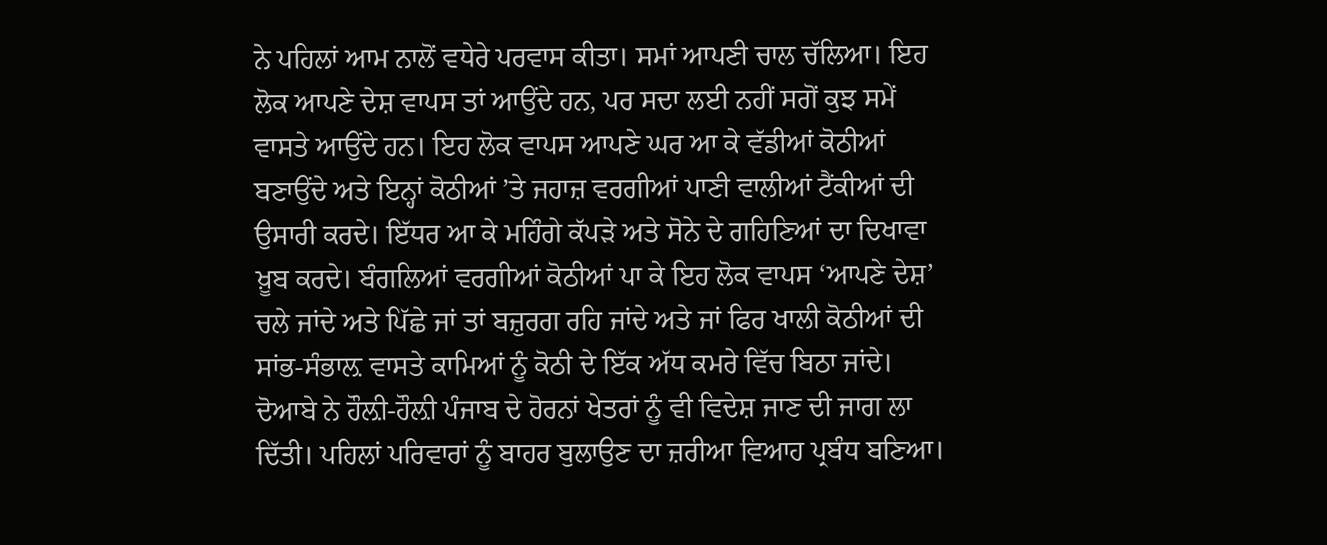ਨੇ ਪਹਿਲਾਂ ਆਮ ਨਾਲੋਂ ਵਧੇਰੇ ਪਰਵਾਸ ਕੀਤਾ। ਸਮਾਂ ਆਪਣੀ ਚਾਲ ਚੱਲਿਆ। ਇਹ ਲੋਕ ਆਪਣੇ ਦੇਸ਼ ਵਾਪਸ ਤਾਂ ਆਉਂਦੇ ਹਨ, ਪਰ ਸਦਾ ਲਈ ਨਹੀਂ ਸਗੋਂ ਕੁਝ ਸਮੇਂ ਵਾਸਤੇ ਆਉਂਦੇ ਹਨ। ਇਹ ਲੋਕ ਵਾਪਸ ਆਪਣੇ ਘਰ ਆ ਕੇ ਵੱਡੀਆਂ ਕੋਠੀਆਂ ਬਣਾਉਂਦੇ ਅਤੇ ਇਨ੍ਹਾਂ ਕੋਠੀਆਂ ’ਤੇ ਜਹਾਜ਼ ਵਰਗੀਆਂ ਪਾਣੀ ਵਾਲੀਆਂ ਟੈਂਕੀਆਂ ਦੀ ਉਸਾਰੀ ਕਰਦੇ। ਇੱਧਰ ਆ ਕੇ ਮਹਿੰਗੇ ਕੱਪੜੇ ਅਤੇ ਸੋਨੇ ਦੇ ਗਹਿਣਿਆਂ ਦਾ ਦਿਖਾਵਾ ਖ਼ੂਬ ਕਰਦੇ। ਬੰਗਲਿਆਂ ਵਰਗੀਆਂ ਕੋਠੀਆਂ ਪਾ ਕੇ ਇਹ ਲੋਕ ਵਾਪਸ ‘ਆਪਣੇ ਦੇਸ਼’ ਚਲੇ ਜਾਂਦੇ ਅਤੇ ਪਿੱਛੇ ਜਾਂ ਤਾਂ ਬਜ਼ੁਰਗ ਰਹਿ ਜਾਂਦੇ ਅਤੇ ਜਾਂ ਫਿਰ ਖਾਲੀ ਕੋਠੀਆਂ ਦੀ ਸਾਂਭ-ਸੰਭਾਲ਼ ਵਾਸਤੇ ਕਾਮਿਆਂ ਨੂੰ ਕੋਠੀ ਦੇ ਇੱਕ ਅੱਧ ਕਮਰੇ ਵਿੱਚ ਬਿਠਾ ਜਾਂਦੇ। ਦੋਆਬੇ ਨੇ ਹੌਲ਼ੀ-ਹੌਲ਼ੀ ਪੰਜਾਬ ਦੇ ਹੋਰਨਾਂ ਖੇਤਰਾਂ ਨੂੰ ਵੀ ਵਿਦੇਸ਼ ਜਾਣ ਦੀ ਜਾਗ ਲਾ ਦਿੱਤੀ। ਪਹਿਲਾਂ ਪਰਿਵਾਰਾਂ ਨੂੰ ਬਾਹਰ ਬੁਲਾਉਣ ਦਾ ਜ਼ਰੀਆ ਵਿਆਹ ਪ੍ਰਬੰਧ ਬਣਿਆ।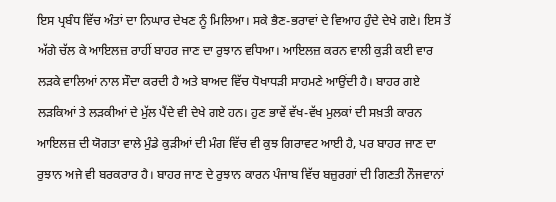ਇਸ ਪ੍ਰਬੰਧ ਵਿੱਚ ਅੰਤਾਂ ਦਾ ਨਿਘਾਰ ਦੇਖਣ ਨੂੰ ਮਿਲਿਆ। ਸਕੇ ਭੈਣ-ਭਰਾਵਾਂ ਦੇ ਵਿਆਹ ਹੁੰਦੇ ਦੇਖੇ ਗਏ। ਇਸ ਤੋਂ ਅੱਗੇ ਚੱਲ ਕੇ ਆਇਲਜ਼ ਰਾਹੀਂ ਬਾਹਰ ਜਾਣ ਦਾ ਰੁਝਾਨ ਵਧਿਆ। ਆਇਲਜ਼ ਕਰਨ ਵਾਲੀ ਕੁੜੀ ਕਈ ਵਾਰ ਲੜਕੇ ਵਾਲਿਆਂ ਨਾਲ ਸੌਦਾ ਕਰਦੀ ਹੈ ਅਤੇ ਬਾਅਦ ਵਿੱਚ ਧੋਖਾਧੜੀ ਸਾਹਮਣੇ ਆਉਂਦੀ ਹੈ। ਬਾਹਰ ਗਏ ਲੜਕਿਆਂ ਤੇ ਲੜਕੀਆਂ ਦੇ ਮੁੱਲ ਪੈਂਦੇ ਵੀ ਦੇਖੇ ਗਏ ਹਨ। ਹੁਣ ਭਾਵੇਂ ਵੱਖ-ਵੱਖ ਮੁਲਕਾਂ ਦੀ ਸਖ਼ਤੀ ਕਾਰਨ ਆਇਲਜ਼ ਦੀ ਯੋਗਤਾ ਵਾਲੇ ਮੁੰਡੇ ਕੁੜੀਆਂ ਦੀ ਮੰਗ ਵਿੱਚ ਵੀ ਕੁਝ ਗਿਰਾਵਟ ਆਈ ਹੈ, ਪਰ ਬਾਹਰ ਜਾਣ ਦਾ ਰੁਝਾਨ ਅਜੇ ਵੀ ਬਰਕਰਾਰ ਹੈ। ਬਾਹਰ ਜਾਣ ਦੇ ਰੁਝਾਨ ਕਾਰਨ ਪੰਜਾਬ ਵਿੱਚ ਬਜ਼ੁਰਗਾਂ ਦੀ ਗਿਣਤੀ ਨੌਜਵਾਨਾਂ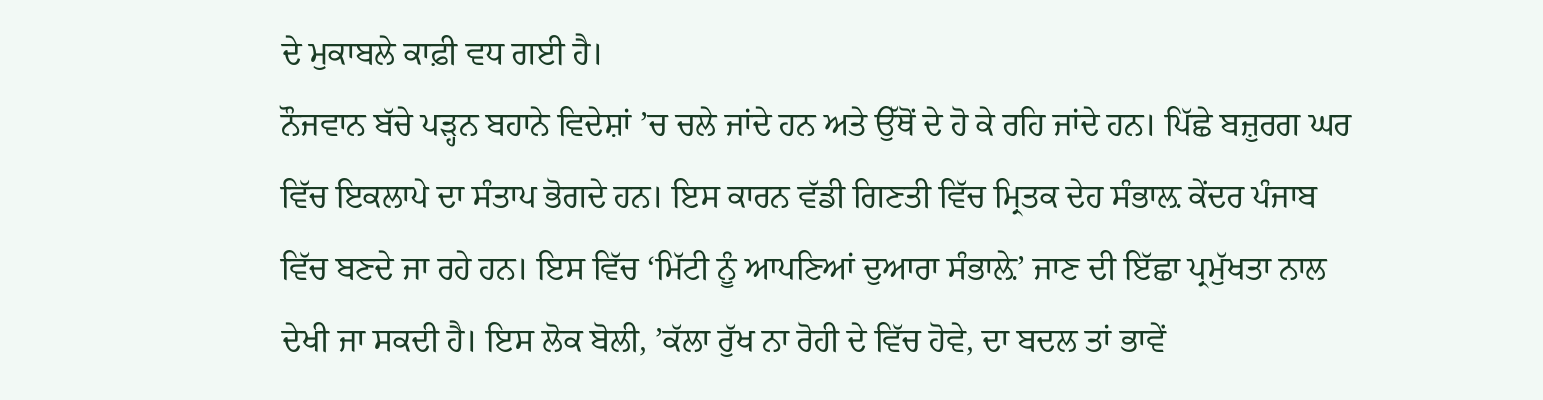ਦੇ ਮੁਕਾਬਲੇ ਕਾਫ਼ੀ ਵਧ ਗਈ ਹੈ।
ਨੌਜਵਾਨ ਬੱਚੇ ਪੜ੍ਹਨ ਬਹਾਨੇ ਵਿਦੇਸ਼ਾਂ ’ਚ ਚਲੇ ਜਾਂਦੇ ਹਨ ਅਤੇ ਉੱਥੋਂ ਦੇ ਹੋ ਕੇ ਰਹਿ ਜਾਂਦੇ ਹਨ। ਪਿੱਛੇ ਬਜ਼ੁਰਗ ਘਰ ਵਿੱਚ ਇਕਲਾਪੇ ਦਾ ਸੰਤਾਪ ਭੋਗਦੇ ਹਨ। ਇਸ ਕਾਰਨ ਵੱਡੀ ਗਿਣਤੀ ਵਿੱਚ ਮ੍ਰਿਤਕ ਦੇਹ ਸੰਭਾਲ਼ ਕੇਂਦਰ ਪੰਜਾਬ ਵਿੱਚ ਬਣਦੇ ਜਾ ਰਹੇ ਹਨ। ਇਸ ਵਿੱਚ ‘ਮਿੱਟੀ ਨੂੰ ਆਪਣਿਆਂ ਦੁਆਰਾ ਸੰਭਾਲ਼ੇ’ ਜਾਣ ਦੀ ਇੱਛਾ ਪ੍ਰਮੁੱਖਤਾ ਨਾਲ ਦੇਖੀ ਜਾ ਸਕਦੀ ਹੈ। ਇਸ ਲੋਕ ਬੋਲੀ, ’ਕੱਲਾ ਰੁੱਖ ਨਾ ਰੋਹੀ ਦੇ ਵਿੱਚ ਹੋਵੇ, ਦਾ ਬਦਲ ਤਾਂ ਭਾਵੇਂ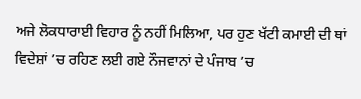ਅਜੇ ਲੋਕਧਾਰਾਈ ਵਿਹਾਰ ਨੂੰ ਨਹੀਂ ਮਿਲਿਆ, ਪਰ ਹੁਣ ਖੱਟੀ ਕਮਾਈ ਦੀ ਥਾਂ ਵਿਦੇਸ਼ਾਂ ’ਚ ਰਹਿਣ ਲਈ ਗਏ ਨੌਜਵਾਨਾਂ ਦੇ ਪੰਜਾਬ ’ਚ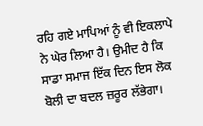ਰਹਿ ਗਏ ਮਾਪਿਆਂ ਨੂੰ ਵੀ ਇਕਲਾਪੇ ਨੇ ਘੇਰ ਲਿਆ ਹੈ। ਉਮੀਦ ਹੈ ਕਿ ਸਾਡਾ ਸਮਾਜ ਇੱਕ ਦਿਨ ਇਸ ਲੋਕ ਬੋਲੀ ਦਾ ਬਦਲ ਜ਼ਰੂਰ ਲੱਭੇਗਾ।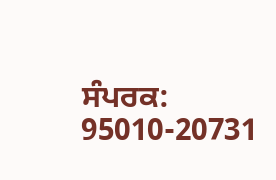ਸੰਪਰਕ: 95010-20731